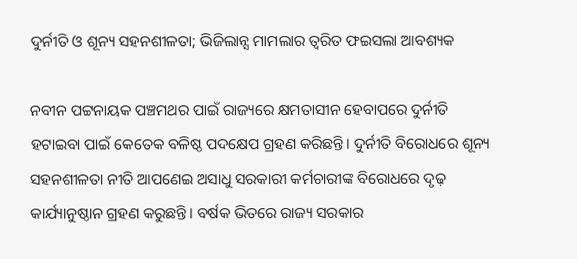ଦୁର୍ନୀତି ଓ ଶୂନ୍ୟ ସହନଶୀଳତା; ଭିଜିଲାନ୍ସ ମାମଲାର ତ୍ବରିତ ଫଇସଲା ଆବଶ୍ୟକ

ନବୀନ ପଟ୍ଟନାୟକ ପଞ୍ଚମଥର ପାଇଁ ରାଜ୍ୟରେ କ୍ଷମତାସୀନ ହେବାପରେ ଦୁର୍ନୀତି ହଟାଇବା ପାଇଁ କେତେକ ବଳିଷ୍ଠ ପଦକ୍ଷେପ ଗ୍ରହଣ କରିଛନ୍ତି। ଦୁର୍ନୀତି ବିରୋଧରେ ଶୂନ୍ୟ ସହନଶୀଳତା ନୀତି ଆପଣେଇ ଅସାଧୁ ସରକାରୀ କର୍ମଚାରୀଙ୍କ ବିରୋଧରେ ଦୃଢ଼ କାର୍ଯ୍ୟାନୁଷ୍ଠାନ ଗ୍ରହଣ କରୁଛନ୍ତି। ବର୍ଷକ ଭିତରେ ରାଜ୍ୟ ସରକାର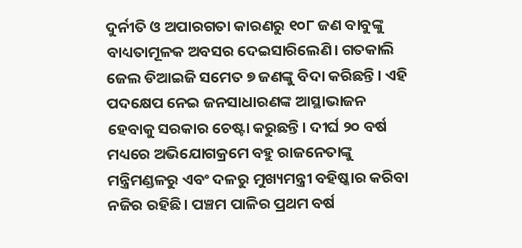ଦୁର୍ନୀତି ଓ ଅପାରଗତା କାରଣରୁ ୧୦୮ ଜଣ ବାବୁଙ୍କୁ ବାଧ୍ୟତାମୂଳକ ଅବସର ଦେଇସାରିଲେଣି। ଗତକାଲି ଜେଲ ଡିଆଇଜି ସମେତ ୭ ଜଣଙ୍କୁ ବିଦା କରିଛନ୍ତି। ଏହି ପଦକ୍ଷେପ ନେଇ ଜନସାଧାରଣଙ୍କ ଆସ୍ଥାଭାଜନ ହେବାକୁ ସରକାର ଚେଷ୍ଟା କରୁଛନ୍ତି। ଦୀର୍ଘ ୨୦ ବର୍ଷ ମଧ୍ୟରେ ଅଭିଯୋଗକ୍ରମେ ବହୁ ରାଜନେତାଙ୍କୁ ମନ୍ତ୍ରିମଣ୍ଡଳରୁ ଏବଂ ଦଳରୁ ମୁଖ୍ୟମନ୍ତ୍ରୀ ବହିଷ୍କାର କରିବା ନଜିର ରହିଛି। ପଞ୍ଚମ ପାଳିର ପ୍ରଥମ ବର୍ଷ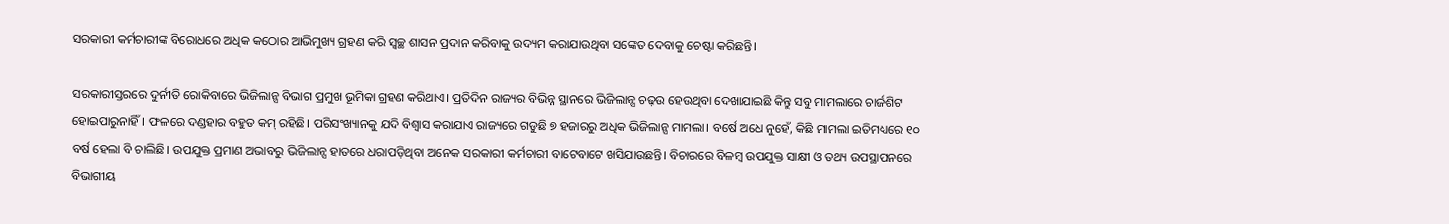ସରକାରୀ କର୍ମଚାରୀଙ୍କ ବିରୋଧରେ ଅଧିକ କଠୋର ଆଭିମୁଖ୍ୟ ଗ୍ରହଣ କରି ସ୍ୱଚ୍ଛ ଶାସନ ପ୍ରଦାନ କରିବାକୁ ଉଦ୍ୟମ କରାଯାଉଥିବା ସଙ୍କେତ ଦେବାକୁ ଚେଷ୍ଟା କରିଛନ୍ତି।

ସରକାରୀସ୍ତରରେ ଦୁର୍ନୀତି ରୋକିବାରେ ଭିଜିଲାନ୍ସ ବିଭାଗ ପ୍ରମୁଖ ଭୂମିକା ଗ୍ରହଣ କରିଥାଏ। ପ୍ରତିଦିନ ରାଜ୍ୟର ବିଭିନ୍ନ ସ୍ଥାନରେ ଭିଜିଲାନ୍ସ ଚଢ଼ଉ ହେଉଥିବା ଦେଖାଯାଇଛି କିନ୍ତୁ ସବୁ ମାମଲାରେ ଚାର୍ଜଶିଟ ହୋଇପାରୁନାହିଁ। ଫଳରେ ଦଣ୍ଡହାର ବହୁତ କମ୍‍ ରହିଛି। ପରିସଂଖ୍ୟାନକୁ ଯଦି ବିଶ୍ୱାସ କରାଯାଏ ରାଜ୍ୟରେ ଗଡୁଛି ୭ ହଜାରରୁ ଅଧିକ ଭିଜିଲାନ୍ସ ମାମଲା। ବର୍ଷେ ଅଧେ ନୁହେଁ, କିଛି ମାମଲା ଇତିମଧ୍ୟରେ ୧୦ ବର୍ଷ ହେଲା ବି ଚାଲିଛି। ଉପଯୁକ୍ତ ପ୍ରମାଣ ଅଭାବରୁ ଭିଜିଲାନ୍ସ ହାତରେ ଧରାପଡ଼ିଥିବା ଅନେକ ସରକାରୀ କର୍ମଚାରୀ ବାଟେବାଟେ ଖସିଯାଉଛନ୍ତି। ବିଚାରରେ ବିଳମ୍ବ ଉପଯୁକ୍ତ ସାକ୍ଷୀ ଓ ତଥ୍ୟ ଉପସ୍ଥାପନରେ ବିଭାଗୀୟ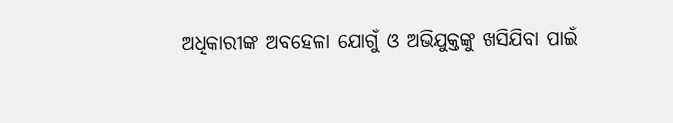ଅଧିକାରୀଙ୍କ ଅବହେଳା ଯୋଗୁଁ ଓ ଅଭିଯୁକ୍ତଙ୍କୁ ଖସିଯିବା ପାଇଁ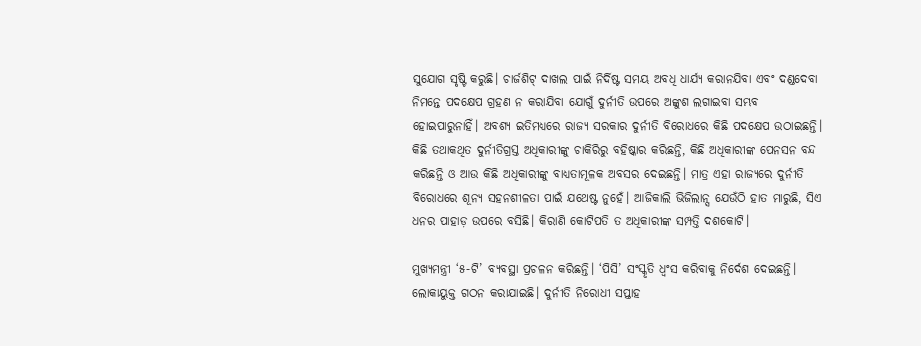ସୁଯୋଗ ସୃଷ୍ଟି କରୁଛି। ଚାର୍ଜଶିଟ୍‍ ଦାଖଲ ପାଇଁ ନିର୍ଦିଷ୍ଟ ସମୟ ଅବଧି ଧାର୍ଯ୍ୟ କରାନଯିବା ଏବଂ ଦଣ୍ଡଦେବା ନିମନ୍ତେ ପଦକ୍ଷେପ ଗ୍ରହଣ ନ କରାଯିବା ଯୋଗୁଁ ଦୁର୍ନୀତି ଉପରେ ଅଙ୍କୁଶ ଲଗାଇବା ସମ୍ଭବ ହୋଇପାରୁନାହିଁ। ଅବଶ୍ୟ ଇତିମଧ୍ୟରେ ରାଜ୍ୟ ସରକାର ଦୁର୍ନୀତି ବିରୋଧରେ କିଛି ପଦକ୍ଷେପ ଉଠାଇଛନ୍ତି। କିଛି ତଥାକଥିତ ଦୁର୍ନୀତିଗ୍ରସ୍ତ ଅଧିକାରୀଙ୍କୁ ଚାକିରିରୁ ବହିଷ୍କାର କରିଛନ୍ତି, କିଛି ଅଧିକାରୀଙ୍କ ପେନସନ ବନ୍ଦ କରିଛନ୍ତି ଓ ଆଉ କିଛି ଅଧିକାରୀଙ୍କୁ ବାଧ୍ୟତାମୂଳକ ଅବସର ଦେଇଛନ୍ତି। ମାତ୍ର ଏହା ରାଜ୍ୟରେ ଦୁର୍ନୀତି ବିରୋଧରେ ଶୂନ୍ୟ ସହନଶୀଳତା ପାଇଁ ଯଥେଷ୍ଟ ନୁହେଁ। ଆଜିକାଲି ଭିଜିଲାନ୍ସ ଯେଉଁଠି ହାତ ମାରୁଛି, ସିଏ ଧନର ପାହାଡ଼ ଉପରେ ବସିଛି। କିରାଣି କୋଟିପତି ତ ଅଧିକାରୀଙ୍କ ସମ୍ପତ୍ତି ଦଶକୋଟି।

ମୁଖ୍ୟମନ୍ତ୍ରୀ ‘୫-ଟି’ ବ୍ୟବସ୍ଥା ପ୍ରଚଳନ କରିଛନ୍ତି। ‘ପିସି’ ସଂସ୍କୃତି ଧ୍ୱଂସ କରିବାକୁ ନି‌ର୍ଦେଶ ଦେଇଛନ୍ତି। ଲୋକାୟୁକ୍ତ ଗଠନ କରାଯାଇଛି। ଦୁର୍ନୀତି ନିରୋଧୀ ସପ୍ତାହ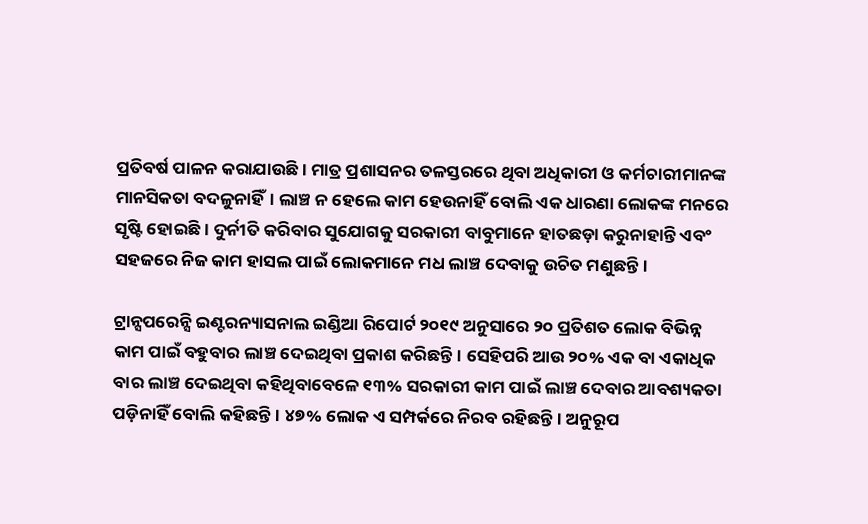ପ୍ରତିବର୍ଷ ପାଳନ କରାଯାଉଛି। ମାତ୍ର ପ୍ରଶାସନର ତଳସ୍ତରରେ ଥିବା ଅଧିକାରୀ ଓ କର୍ମଚାରୀମାନଙ୍କ ମାନସିକତା ବଦଳୁନାହିଁ। ଲାଞ୍ଚ ନ ହେଲେ କାମ ହେଉନାହିଁ ବୋଲି ଏକ ଧାରଣା ଲୋକଙ୍କ ମନରେ ସୃଷ୍ଟି ହୋଇଛି। ଦୁର୍ନୀତି କରିବାର ସୁଯୋଗକୁ ସରକାରୀ ବାବୁମାନେ ହାତଛଡ଼ା କରୁନାହାନ୍ତି ଏବଂ ସହଜରେ ନିଜ କାମ ହାସଲ ପାଇଁ ଲୋକମାନେ ମଧ ଲାଞ୍ଚ ଦେବାକୁ ଉଚିତ ମଣୁଛନ୍ତି।

ଟ୍ରାନ୍ସପରେନ୍ସି ଇଣ୍ଟରନ୍ୟାସନାଲ ଇଣ୍ଡିଆ ରିପୋର୍ଟ ୨୦୧୯ ଅନୁସାରେ ୨୦ ପ୍ରତିଶତ ଲୋକ ବିଭିନ୍ନ କାମ ପାଇଁ ବହୁବାର ଲାଞ୍ଚ ଦେଇଥିବା ପ୍ରକାଶ କରିଛନ୍ତି। ସେହିପରି ଆଉ ୨୦% ଏକ ବା ଏକାଧିକ ବାର ଲାଞ୍ଚ ଦେଇଥିବା କହିଥିବାବେଳେ ୧୩% ସରକାରୀ କାମ ପାଇଁ ଲାଞ୍ଚ ଦେବାର ଆବଶ୍ୟକତା ପଡ଼ିନାହିଁ ବୋଲି କହିଛନ୍ତି। ୪୭% ଲୋକ ଏ ସମ୍ପର୍କରେ ନିରବ ରହିଛନ୍ତି। ଅନୁରୂପ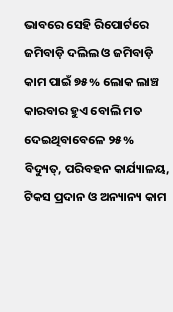ଭାବରେ ସେହି ରିପୋର୍ଟରେ ଜମିବାଡ଼ି ଦଲିଲ ଓ ଜମିବାଡ଼ି କାମ ପାଇଁ ୭୫% ଲୋକ ଲାଞ୍ଚ କାରବାର ହୁଏ ବୋଲି ମତ ଦେଇଥିବାବେଳେ ୨୫% ବିଦ୍ୟୁତ୍‍, ପରିବହନ କାର୍ଯ୍ୟାଳୟ, ଟିକସ ପ୍ରଦାନ ଓ ଅନ୍ୟାନ୍ୟ କାମ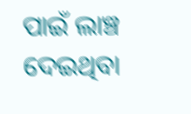ପାଇଁ ଲାଞ୍ଚ ଦେଇଥିବା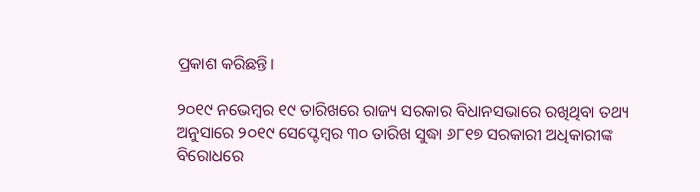ପ୍ରକାଶ କରିଛନ୍ତି।

୨୦୧୯ ନଭେମ୍ବର ୧୯ ତାରିଖରେ ରାଜ୍ୟ ସରକାର ବିଧାନସଭାରେ ରଖିଥିବା ତଥ୍ୟ ଅନୁସାରେ ୨୦୧୯ ସେପ୍ଟେମ୍ବର ୩୦ ତାରିଖ ସୁଦ୍ଧା ୬୮୧୭ ସରକାରୀ ଅଧିକାରୀଙ୍କ ବିରୋଧରେ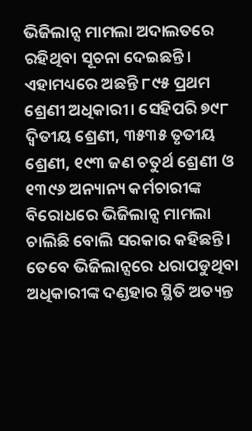ଭିଜିଲାନ୍ସ ମାମଲା ଅଦାଲତରେ ରହିଥିବା ସୂଚନା ଦେଇଛନ୍ତି। ଏହାମଧ୍ୟରେ ଅଛନ୍ତି ୮୯୫ ପ୍ରଥମ ଶ୍ରେଣୀ ଅଧିକାରୀ। ସେହିପରି ୭୯୮ ଦ୍ୱିତୀୟ ଶ୍ରେଣୀ, ୩୫୩୫ ତୃତୀୟ ଶ୍ରେଣୀ, ୧୯୩ ଜଣ ଚତୁର୍ଥ ଶ୍ରେଣୀ ଓ ୧୩୯୬ ଅନ୍ୟାନ୍ୟ କର୍ମଚାରୀଙ୍କ ବିରୋଧରେ ଭିଜିଲାନ୍ସ ମାମଲା ଚାଲିଛି ବୋଲି ସରକାର କହିଛନ୍ତି। ତେବେ ଭିଜିଲାନ୍ସରେ ଧରାପଡୁଥିବା ଅଧିକାରୀଙ୍କ ଦଣ୍ଡହାର ସ୍ଥିତି ଅତ୍ୟନ୍ତ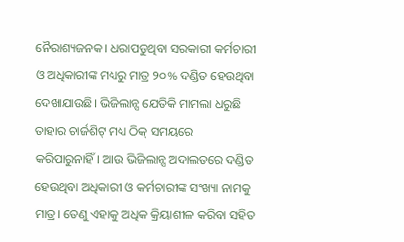ନୈରାଶ୍ୟଜନକ। ଧରାପଡୁଥିବା ସରକାରୀ କର୍ମଚାରୀ ଓ ଅଧିକାରୀଙ୍କ ମଧ୍ୟରୁ ମାତ୍ର ୨୦% ଦଣ୍ଡିତ ହେଉଥିବା ଦେଖାଯାଉଛି। ଭିଜିଲାନ୍ସ ଯେତିକି ମାମଲା ଧରୁଛି ତାହାର ଚାର୍ଜଶିଟ୍‍ ମଧ୍ୟ ଠିକ୍‍ ସମୟରେ କରିପାରୁନାହିଁ। ଆଉ ଭିଜିଲାନ୍ସ ଅଦାଲତରେ ଦଣ୍ଡିତ ହେଉଥିବା ଅଧିକାରୀ ଓ କର୍ମଚାରୀଙ୍କ ସଂଖ୍ୟା ନାମକୁ ମାତ୍ର। ତେଣୁ ଏହାକୁ ଅଧିକ କ୍ରିୟାଶୀଳ କରିବା ସହିତ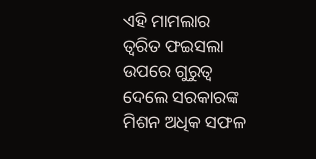ଏହି ମାମଲାର ତ୍ୱରିତ ଫଇସଲା ଉପରେ ଗୁରୁତ୍ୱ ଦେଲେ ସରକାରଙ୍କ ମିଶନ ଅଧିକ ସଫଳ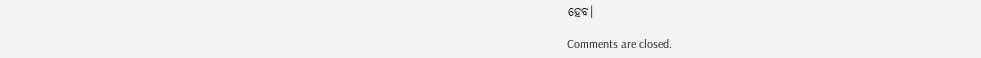ହେବ।

Comments are closed.